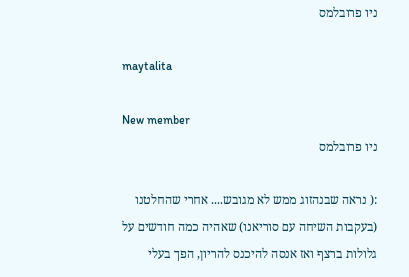ניו פרובלמס

maytalita

New member
ניו פרובלמס

:( נראה שבנהזוג ממש לא מגובש.... אחרי שהחלטנו (בעקבות השיחה עם סוריאנו) שאהיה כמה חודשים על גלולות ברצף ואז אנסה להיכנס להריון, הפך בעלי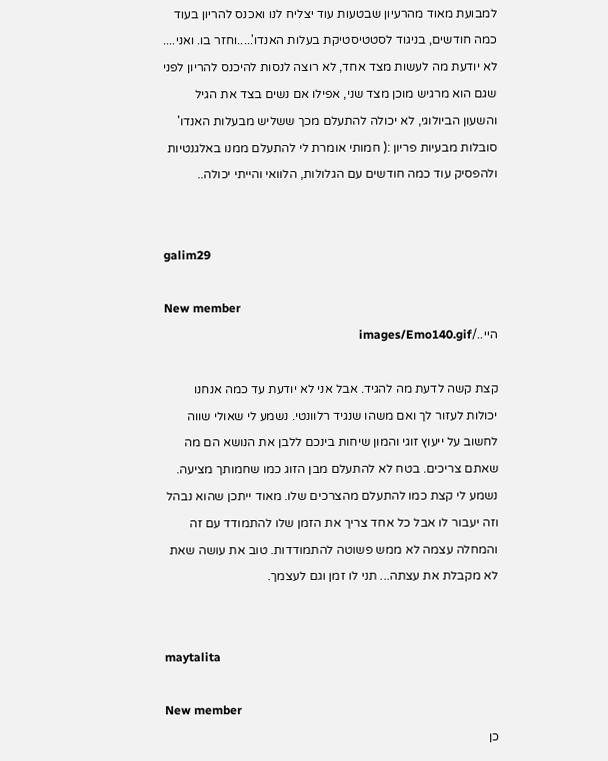למבועת מאוד מהרעיון שבטעות עוד יצליח לנו ואכנס להריון בעוד כמה חודשים, בניגוד לסטטיסטיקת בעלות האנדו'.....וחזר בו. ואני.... לא יודעת מה לעשות מצד אחד, לא רוצה לנסות להיכנס להריון לפני שגם הוא מרגיש מוכן מצד שני, אפילו אם נשים בצד את הגיל והשעון הביולוגי, לא יכולה להתעלם מכך ששליש מבעלות האנדו' סובלות מבעיות פריון :( חמותי אומרת לי להתעלם ממנו באלגנטיות ולהפסיק עוד כמה חודשים עם הגלולות, הלוואי והייתי יכולה..


galim29

New member
היי../images/Emo140.gif

קצת קשה לדעת מה להגיד. אבל אני לא יודעת עד כמה אנחנו יכולות לעזור לך ואם משהו שנגיד רלוונטי. נשמע לי שאולי שווה לחשוב על ייעוץ זוגי והמון שיחות בינכם ללבן את הנושא הם מה שאתם צריכים. בטח לא להתעלם מבן הזוג כמו שחמותך מציעה. נשמע לי קצת כמו להתעלם מהצרכים שלו. מאוד ייתכן שהוא נבהל וזה יעבור לו אבל כל אחד צריך את הזמן שלו להתמודד עם זה והמחלה עצמה לא ממש פשוטה להתמודדות. טוב את עושה שאת לא מקבלת את עצתה... תני לו זמן וגם לעצמך.


maytalita

New member
כן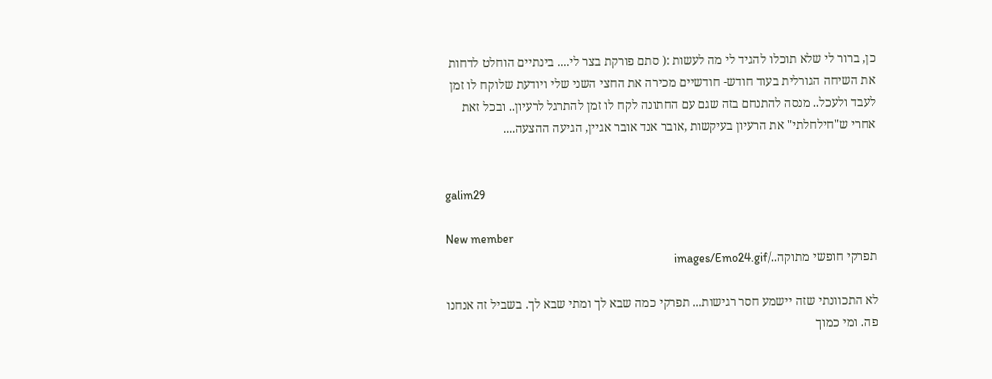כן, ברור לי שלא תוכלו להגיד לי מה לעשות :( סתם פורקת בצר לי.... בינתיים הוחלט לדחות את השיחה הגורלית בעוד חודש- חודשיים מכירה את החצי השני שלי ויודעת שלוקח לו זמן לעבד ולעכל.. מנסה להתנחם בזה שגם עם החתונה לקח לו זמן להתרגל לרעיון.. ובכל זאת אחרי ש"חילחלתי" את הרעיון בעיקשות ,אובר אנד אובר אגיין, הגיעה ההצעה....


galim29

New member
תפרקי חופשי מתוקה../images/Emo24.gif

לא התכוונתי שזה יישמע חסר רגישות... תפרקי כמה שבא לך ומתי שבא לך. בשביל זה אנחנו פה. ומי כמוך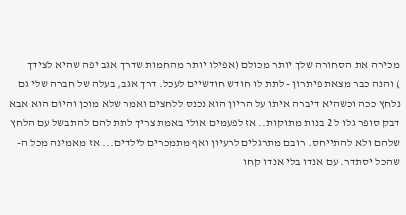מכירה את הסחורה שלך יותר מכולם (אפילו יותר מהחמות שדרך אגב יפה שהיא לצידך
) והנה כבר מצאת פיתרון - לתת לו חודש חודשיים לעכל. דרך אגב, בעלה של חברה שלי גם נלחץ ככה וכשהיא דיברה איתו על הריון הוא נכנס ללחצים ואמר שלא מוכן והיום הוא אבא דבק סופר גלו ל 2 בנות מתוקות.. אז לפעמים אולי באמת צריך לתת להם להתבשל עם הלחץ שלהם ולא להתייחס. רובם מתרגלים לרעיון ואף מתמכרים לילדים... אז מאמינה מכל ה-
שהכל יסתדר. עם אנדו בלי אנדו קחו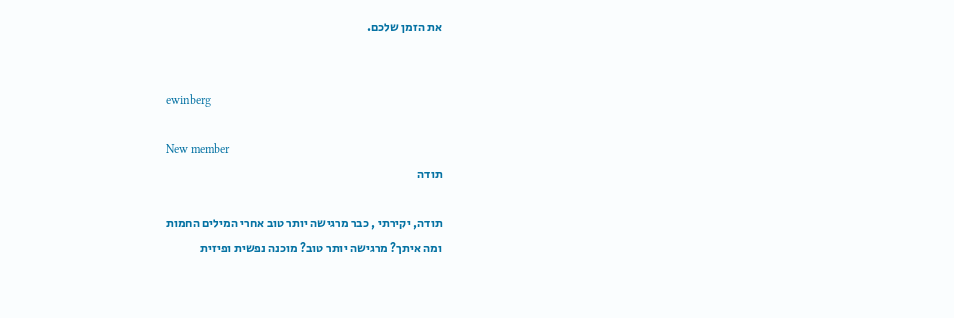את הזמן שלכם.


ewinberg

New member
תודה

תודה, יקירתי , כבר מרגישה יותר טוב אחרי המילים החמות
ומה איתך? מרגישה יותר טוב? מוכנה נפשית ופיזית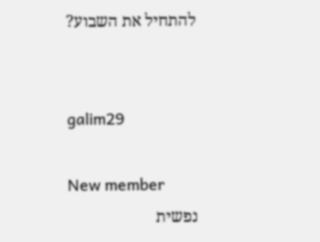להתחיל את השבוע?


galim29

New member
נפשית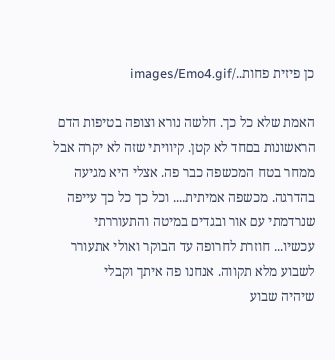כן פיזית פחות../images/Emo4.gif

האמת שלא כל כך. חלשה נורא וצופה בטיפות הדם הראשונות בםחד לא קטן. קיוויתי שזה לא יקרה אבל ממחר בטח המכשפה כבר פה. אצלי היא מגיעה בהדרגה. מכשפה אמיתית.... וכל כך כל כך עייפה שנרדמתי עם אור ובגדים במיטה והתעוררתי עכשיו... חוזרת לחרופה עד הבוקר ואולי אתעורר לשבוע מלא תקווה. אנחנו פה איתך וקבלי
שיהיה שבוע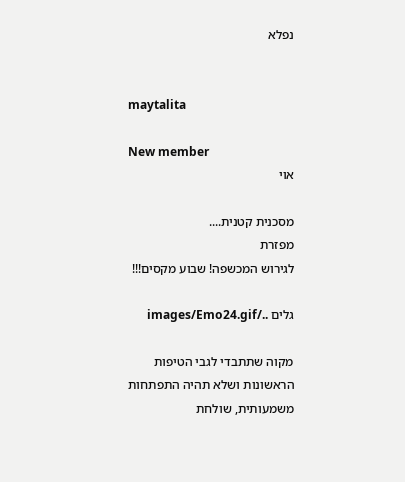נפלא


maytalita

New member
אוי

מסכנית קטנית....
מפזרת
לגירוש המכשפה! שבוע מקסים!!!

גלים ../images/Emo24.gif

מקוה שתתבדי לגבי הטיפות הראשונות ושלא תהיה התפתחות משמעותית, שולחת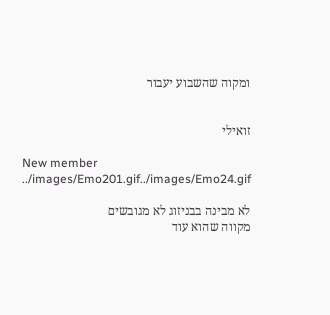ומקוה שהשבוע יעבור


זואילי

New member
../images/Emo201.gif../images/Emo24.gif

לא מבינה בבניזוג לא מגובשים
מקווה שהוא עוד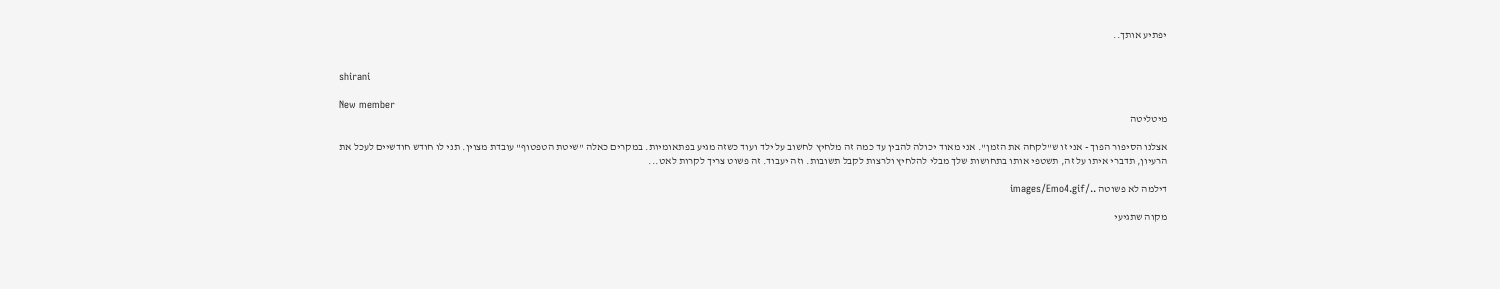יפתיע אותך..


shirani

New member
מיטליטה

אצלנו הסיפור הפוך - אני זו ש"לקחה את הזמן". אני מאוד יכולה להבין עד כמה זה מלחיץ לחשוב על ילד ועוד כשזה מגיע בפתאומיות. במקרים כאלה "שיטת הטפטוף" עובדת מצוין. תני לו חודש חודשיים לעכל את הרעיון, תדברי איתו על זה, תשטפי אותו בתחושות שלך מבלי להלחיץ ולרצות לקבל תשובות. וזה יעבוד. זה פשוט צריך לקרות לאט...

דילמה לא פשוטה ../images/Emo4.gif

מקוה שתגיעי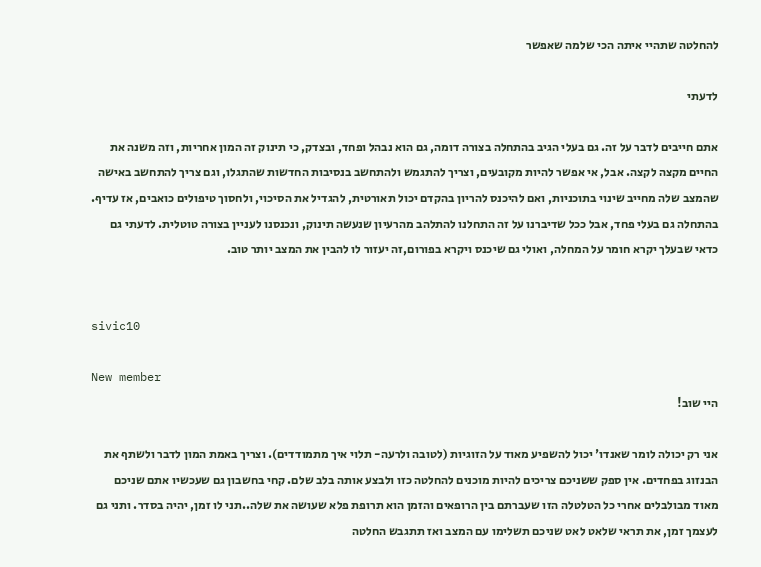להחלטה שתהיי איתה הכי שלמה שאפשר

לדעתי

אתם חייבים לדבר על זה. גם בעלי הגיב בהתחלה בצורה דומה, גם הוא נבהל ופחד, ובצדק, כי תינוק זה המון אחריות, וזה משנה את החיים מקצה לקצה. אבל, אי אפשר להיות מקובעים, וצריך להתגמש ולהתחשב בנסיבות החדשות שהתגלו, וגם צריך להתחשב באישה שהמצב שלה מחייב שינוי בתוכניות, ואם להיכנס להריון בהקדם יכול תאורטית, להגדיל את הסיכוי, ולחסוך טיפולים כואבים, אז עדיף. בהתחלה גם בעלי פחד, אבל ככל שדיברנו על זה התחלנו להתלהב מהרעיון שנעשה תינוק, ונכנסנו לעניין בצורה טוטלית. לדעתי גם כדאי שבעלך יקרא חומר על המחלה, ואולי גם שיכנס ויקרא בפורום,זה יעזור לו להבין את המצב יותר טוב.


sivic10

New member
היי שוב!

אני רק יכולה לומר שאנדו' יכול להשפיע מאוד על הזוגיות (לטובה ולרעה- תלוי איך מתמודדים). וצריך באמת המון לדבר ולשתף את הבנזוג בפחדים. אין ספק ששניכם צריכים להיות מוכנים להחלטה כזו ולבצע אותה בלב שלם. קחי בחשבון גם שעכשיו אתם שניכם מאוד מבולבלים אחרי כל הטלטלה הזו שעברתם בין הרופאים והזמן הוא תרופת פלא שעושה את שלה..תני לו זמן, יהיה בסדר. ותני גם לעצמך זמן, את תראי שלאט לאט שניכם תשלימו עם המצב ואז תתגבש החלטה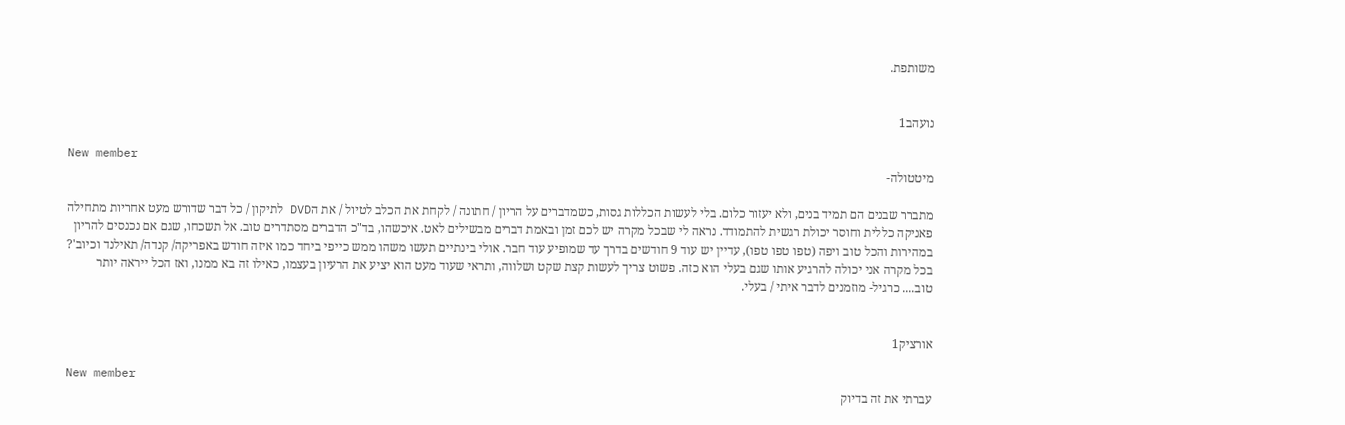משותפת.


נועהב1

New member
מיטטולה-

מתברר שבנים הם תמיד בנים, ולא יעזור כלום. בלי לעשות הכללות גסות, כשמדברים על הריון / חתונה / לקחת את הכלב לטיול / את הDVD לתיקון / כל דבר שדורש מעט אחריות מתחילה פאניקה כללית וחוסר יכולת רגשית להתמודד. נראה לי שבכל מקרה יש לכם זמן ובאמת דברים מבשילים לאט. איכשהו, בד"כ הדברים מסתדרים טוב. אל תשכחו, שגם אם נכנסים להריון במהירות והכל טוב ויפה (טפו טפו טפו), עדיין יש עוד 9 חודשים בדרך עד שמופיע עוד חבר. אולי בינתיים תעשו משהו ממש כייפי ביחד כמו איזה חודש באפריקה/ קנדה/ תאילנד וכיוב'? בכל מקרה אני יכולה להרגיע אותו שגם בעלי הוא כזה. פשוט צריך לעשות קצת שקט ושלווה, ותראי שעוד מעט הוא יציע את הרעיון בעצמו, כאילו זה בא ממנו, ואז הכל ייראה יותר טוב.... כרגיל- מוזמנים לדבר איתי / בעלי.


אורציק1

New member
עברתי את זה בדיוק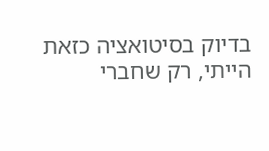בדיוק בסיטואציה כזאת הייתי, רק שחברי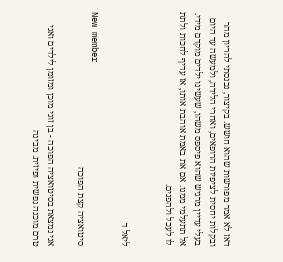דאז לא אמר מפורשות שהוא חושש. בקיצור, נכנסתי להריון מהר ובקלות יחסית לציפיות הרופאים, ואחרי הלידה, ולמעשה עד היום בעלי עדיין מרגיש שהוא פיספס משהו, שעשינו ילדים מוקדם מידי. אל תתעלמי ממנו. אם את באמת אוהבת אותו, אז עדיף לחכות ולתת לו לעכל ולהפנים.


ליאל ד

New member
סיטואציה קצת הפוכה

אני נמצאת בסיטואציה הפוכה - בן זוגי מוכן ומזומן לילדים ואני טרם מוכנה נפשית ופיזית. מבינה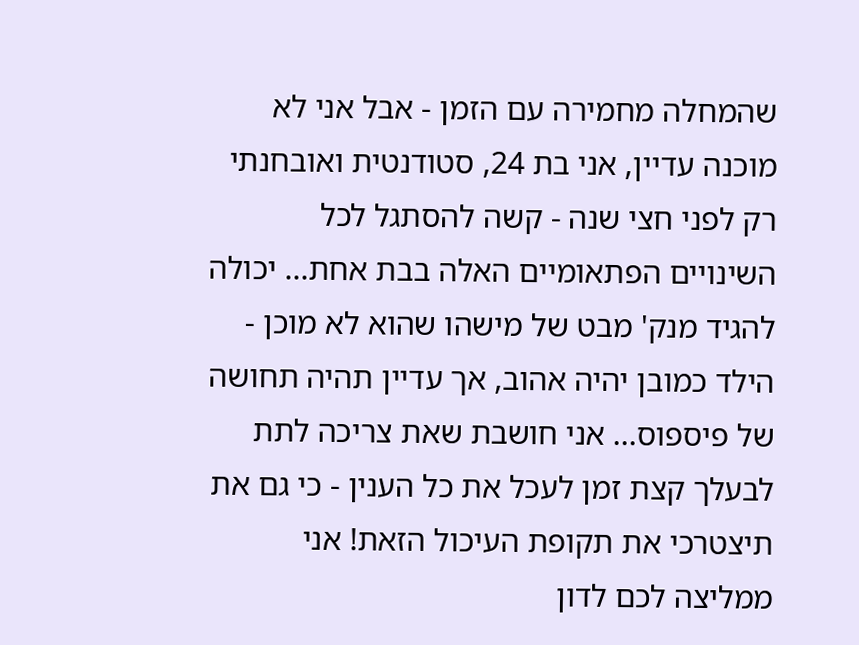שהמחלה מחמירה עם הזמן - אבל אני לא מוכנה עדיין, אני בת 24, סטודנטית ואובחנתי רק לפני חצי שנה - קשה להסתגל לכל השינויים הפתאומיים האלה בבת אחת... יכולה להגיד מנק' מבט של מישהו שהוא לא מוכן - הילד כמובן יהיה אהוב, אך עדיין תהיה תחושה של פיספוס... אני חושבת שאת צריכה לתת לבעלך קצת זמן לעכל את כל הענין - כי גם את תיצטרכי את תקופת העיכול הזאת! אני ממליצה לכם לדון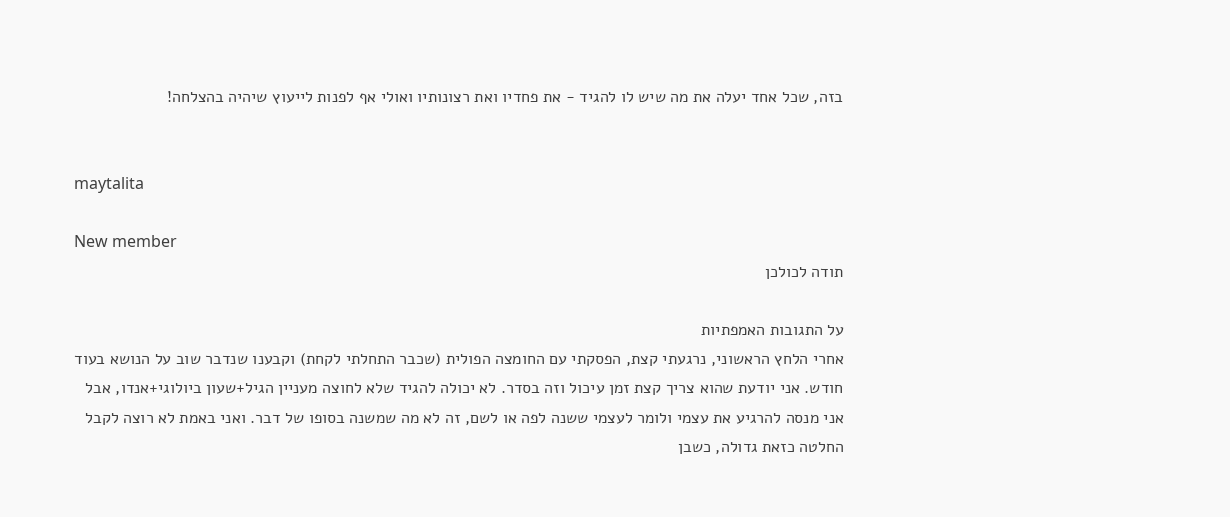בזה, שכל אחד יעלה את מה שיש לו להגיד - את פחדיו ואת רצונותיו ואולי אף לפנות לייעוץ שיהיה בהצלחה!


maytalita

New member
תודה לכולכן

על התגובות האמפתיות
אחרי הלחץ הראשוני, נרגעתי קצת, הפסקתי עם החומצה הפולית (שכבר התחלתי לקחת) וקבענו שנדבר שוב על הנושא בעוד חודש. אני יודעת שהוא צריך קצת זמן עיכול וזה בסדר. לא יכולה להגיד שלא לחוצה מעניין הגיל+שעון ביולוגי+אנדו, אבל אני מנסה להרגיע את עצמי ולומר לעצמי ששנה לפה או לשם, זה לא מה שמשנה בסופו של דבר. ואני באמת לא רוצה לקבל החלטה כזאת גדולה, כשבן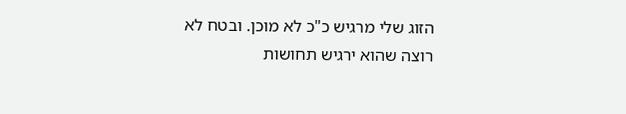הזוג שלי מרגיש כ"כ לא מוכן. ובטח לא רוצה שהוא ירגיש תחושות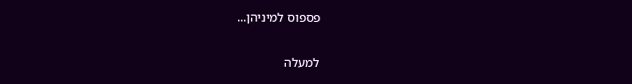פספוס למיניהן...

למעלה